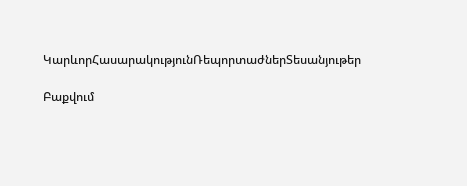ԿարևորՀասարակությունՌեպորտաժներՏեսանյութեր

Բաքվում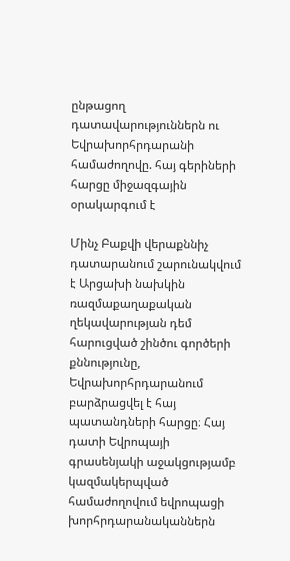ընթացող դատավարություններն ու Եվրախորհրդարանի համաժողովը. հայ գերիների հարցը միջազգային օրակարգում է

Մինչ Բաքվի վերաքննիչ դատարանում շարունակվում է Արցախի նախկին ռազմաքաղաքական ղեկավարության դեմ հարուցված շինծու գործերի քննությունը, Եվրախորհրդարանում բարձրացվել է հայ պատանդների հարցը։ Հայ դատի Եվրոպայի գրասենյակի աջակցությամբ կազմակերպված համաժողովում եվրոպացի խորհրդարանականներն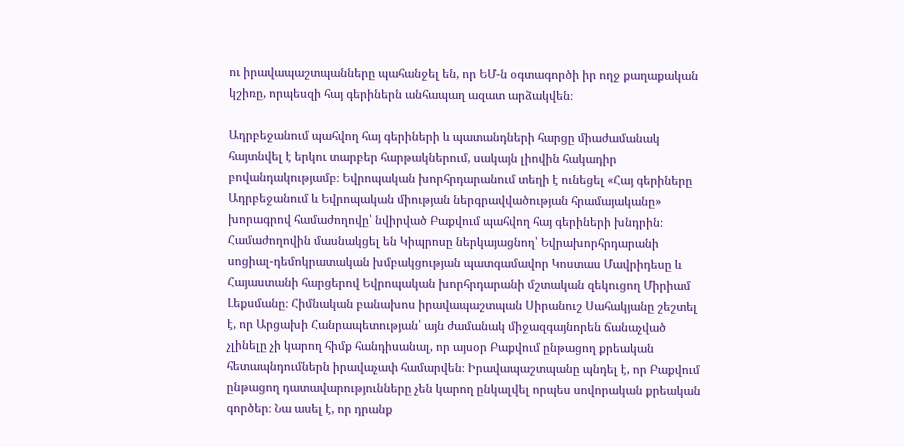ու իրավապաշտպանները պահանջել են, որ ԵՄ-ն օգտագործի իր ողջ քաղաքական կշիռը, որպեսզի հայ գերիներն անհապաղ ազատ արձակվեն։

Ադրբեջանում պահվող հայ գերիների և պատանդների հարցը միաժամանակ հայտնվել է երկու տարբեր հարթակներում, սակայն լիովին հակադիր բովանդակությամբ։ Եվրոպական խորհրդարանում տեղի է ունեցել «Հայ գերիները Ադրբեջանում և Եվրոպական միության ներգրավվածության հրամայականը» խորագրով համաժողովը՝ նվիրված Բաքվում պահվող հայ գերիների խնդրին։ Համաժողովին մասնակցել են Կիպրոսը ներկայացնող՝ Եվրախորհրդարանի սոցիալ-դեմոկրատական խմբակցության պատգամավոր Կոստաս Մավրիդեսը և Հայաստանի հարցերով Եվրոպական խորհրդարանի մշտական զեկուցող Միրիամ Լեքսմանը։ Հիմնական բանախոս իրավապաշտպան Սիրանուշ Սահակյանը շեշտել է, որ Արցախի Հանրապետության՝ այն ժամանակ միջազգայնորեն ճանաչված չլինելը չի կարող հիմք հանդիսանալ, որ այսօր Բաքվում ընթացող քրեական հետապնդումներն իրավաչափ համարվեն։ Իրավապաշտպանը պնդել է, որ Բաքվում ընթացող դատավարությունները չեն կարող ընկալվել որպես սովորական քրեական գործեր։ Նա ասել է, որ դրանք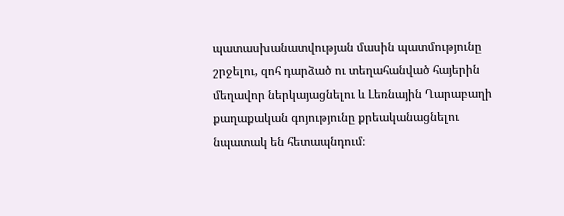պատասխանատվության մասին պատմությունը շրջելու, զոհ դարձած ու տեղահանված հայերին մեղավոր ներկայացնելու և Լեռնային Ղարաբաղի քաղաքական գոյությունը քրեականացնելու նպատակ են հետապնդում։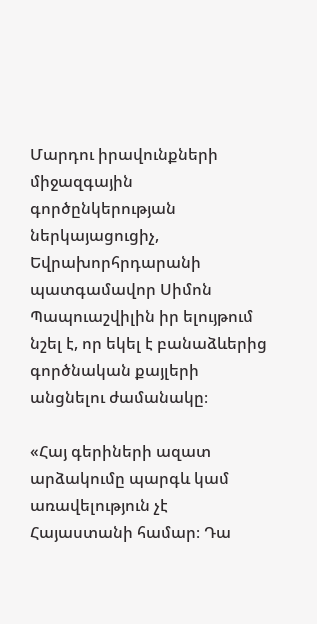Մարդու իրավունքների միջազգային գործընկերության ներկայացուցիչ, Եվրախորհրդարանի պատգամավոր Սիմոն Պապուաշվիլին իր ելույթում նշել է, որ եկել է բանաձևերից գործնական քայլերի անցնելու ժամանակը։

«Հայ գերիների ազատ արձակումը պարգև կամ առավելություն չէ Հայաստանի համար։ Դա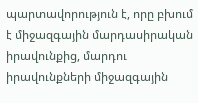պարտավորություն է, որը բխում է միջազգային մարդասիրական իրավունքից, մարդու իրավունքների միջազգային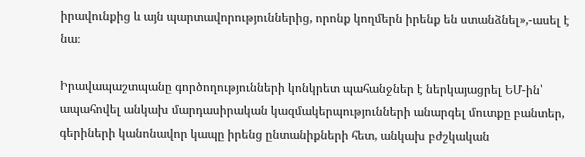իրավունքից և այն պարտավորություններից, որոնք կողմերն իրենք են ստանձնել»,-ասել է նա։

Իրավապաշտպանը գործողությունների կոնկրետ պահանջներ է ներկայացրել ԵՄ-ին՝ ապահովել անկախ մարդասիրական կազմակերպությունների անարգել մուտքը բանտեր, գերիների կանոնավոր կապը իրենց ընտանիքների հետ, անկախ բժշկական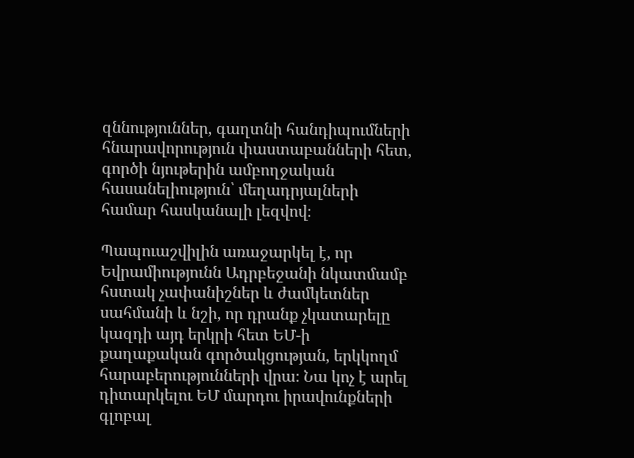զննություններ, գաղտնի հանդիպումների հնարավորություն փաստաբանների հետ, գործի նյութերին ամբողջական հասանելիություն՝ մեղադրյալների համար հասկանալի լեզվով։

Պապուաշվիլին առաջարկել է, որ Եվրամիությունն Ադրբեջանի նկատմամբ հստակ չափանիշներ և ժամկետներ սահմանի և նշի, որ դրանք չկատարելը կազդի այդ երկրի հետ ԵՄ-ի քաղաքական գործակցության, երկկողմ հարաբերությունների վրա։ Նա կոչ է արել դիտարկելու ԵՄ մարդու իրավունքների գլոբալ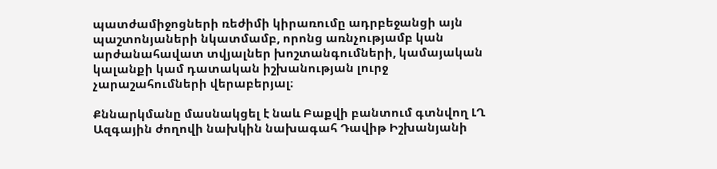պատժամիջոցների ռեժիմի կիրառումը ադրբեջանցի այն պաշտոնյաների նկատմամբ, որոնց առնչությամբ կան արժանահավատ տվյալներ խոշտանգումների, կամայական կալանքի կամ դատական իշխանության լուրջ չարաշահումների վերաբերյալ։

Քննարկմանը մասնակցել է նաև Բաքվի բանտում գտնվող ԼՂ Ազգային ժողովի նախկին նախագահ Դավիթ Իշխանյանի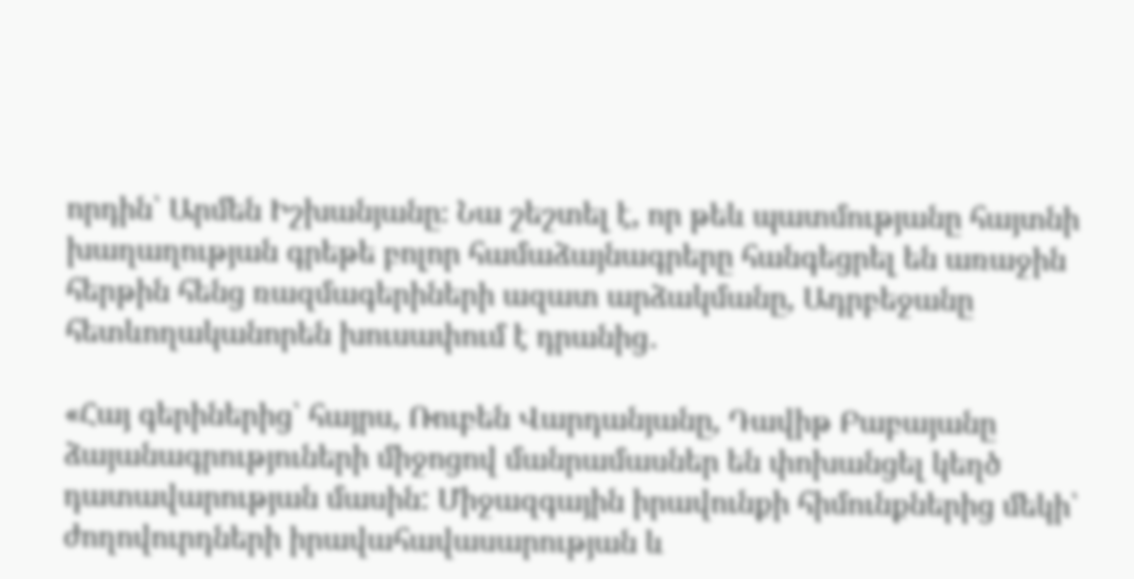որդին՝ Արմեն Իշխանյանը։ Նա շեշտել է, որ թեև պատմությանը հայտնի խաղաղության գրեթե բոլոր համաձայնագրերը հանգեցրել են առաջին հերթին հենց ռազմագերիների ազատ արձակմանը, Ադրբեջանը հետևողականորեն խուսափում է դրանից․

«Հայ գերիներից՝ հայրս, Ռուբեն Վարդանյանը, Դավիթ Բաբայանը ձայանագրություների միջոցով մանրամասներ են փոխանցել կեղծ դատավարության մասին: Միջազգային իրավունքի հիմունքներից մեկի՝ ժողովուրդների իրավահավասարության և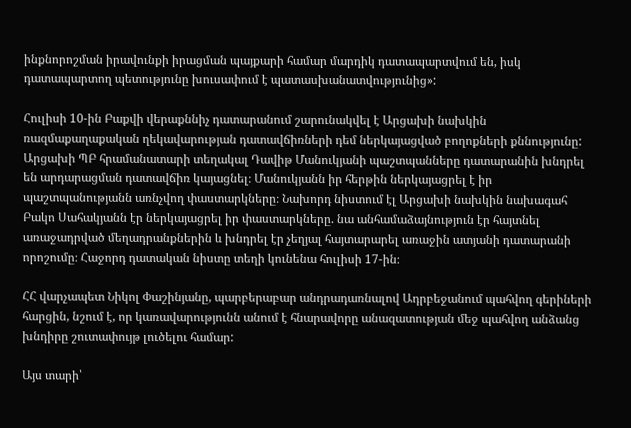ինքնորոշման իրավունքի իրացման պայքարի համար մարդիկ դատապարտվում են, իսկ դատապարտող պետությունը խուսափում է պատասխանատվությունից»:

Հուլիսի 10-ին Բաքվի վերաքննիչ դատարանում շարունակվել է Արցախի նախկին ռազմաքաղաքական ղեկավարության դատավճիռների դեմ ներկայացված բողոքների քննությունը: Արցախի ՊԲ հրամանատարի տեղակալ Դավիթ Մանուկյանի պաշտպանները դատարանին խնդրել են արդարացման դատավճիռ կայացնել։ Մանուկյանն իր հերթին ներկայացրել է իր պաշտպանությանն առնչվող փաստարկները։ Նախորդ նիստում էլ Արցախի նախկին նախագահ Բակո Սահակյանն էր ներկայացրել իր փաստարկները. նա անհամաձայնություն էր հայտնել առաջադրված մեղադրանքներին և խնդրել էր չեղյալ հայտարարել առաջին ատյանի դատարանի որոշումը։ Հաջորդ դատական նիստը տեղի կունենա հուլիսի 17-ին։

ՀՀ վարչապետ Նիկոլ Փաշինյանը, պարբերաբար անդրադառնալով Ադրբեջանում պահվող գերիների հարցին, նշում է, որ կառավարությունն անում է հնարավորը անազատության մեջ պահվող անձանց խնդիրը շուտափույթ լուծելու համար:

Այս տարի՝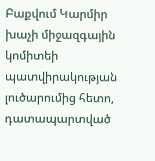Բաքվում Կարմիր խաչի միջազգային կոմիտեի պատվիրակության լուծարումից հետո, դատապարտված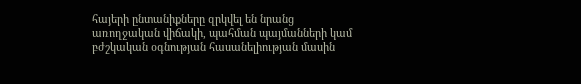հայերի ընտանիքները զրկվել են նրանց առողջական վիճակի, պահման պայմանների կամ բժշկական օգնության հասանելիության մասին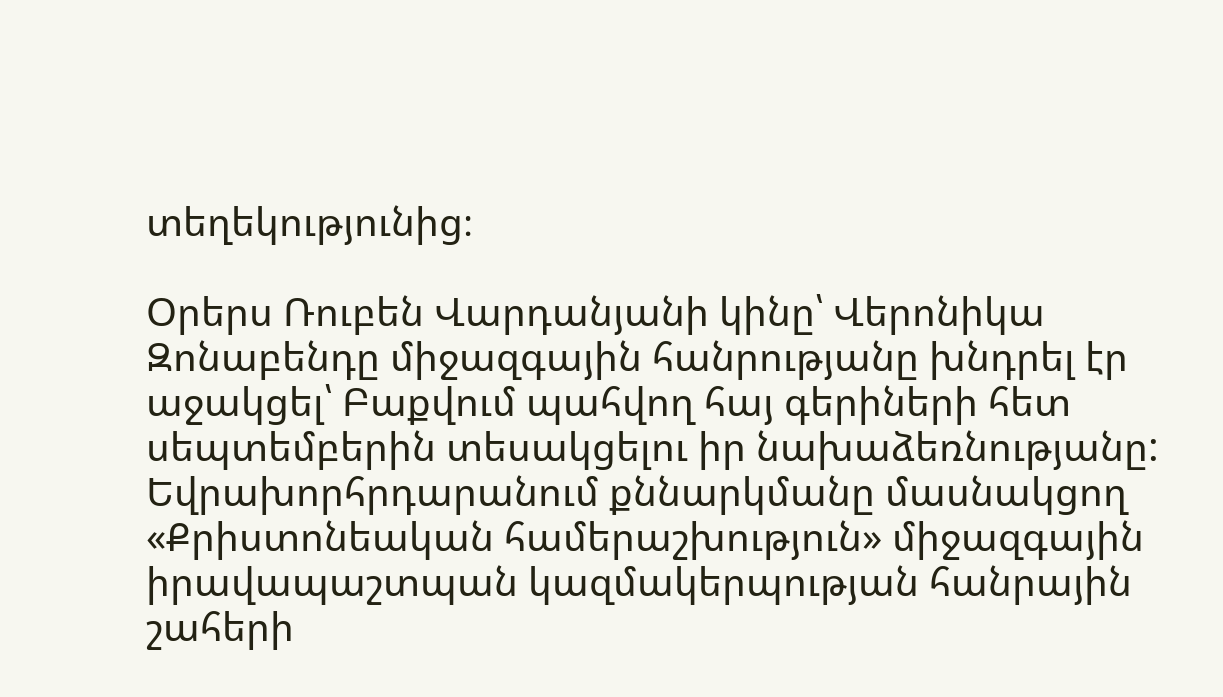տեղեկությունից։

Օրերս Ռուբեն Վարդանյանի կինը՝ Վերոնիկա Զոնաբենդը միջազգային հանրությանը խնդրել էր աջակցել՝ Բաքվում պահվող հայ գերիների հետ սեպտեմբերին տեսակցելու իր նախաձեռնությանը: Եվրախորհրդարանում քննարկմանը մասնակցող «Քրիստոնեական համերաշխություն» միջազգային իրավապաշտպան կազմակերպության հանրային շահերի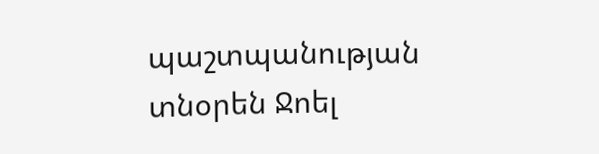պաշտպանության տնօրեն Ջոել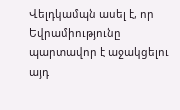Վելդկամպն ասել է, որ Եվրամիությունը պարտավոր է աջակցելու այդ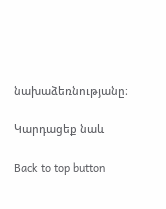նախաձեռնությանը։

Կարդացեք նաև

Back to top button